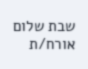שבת שלום אורח/ת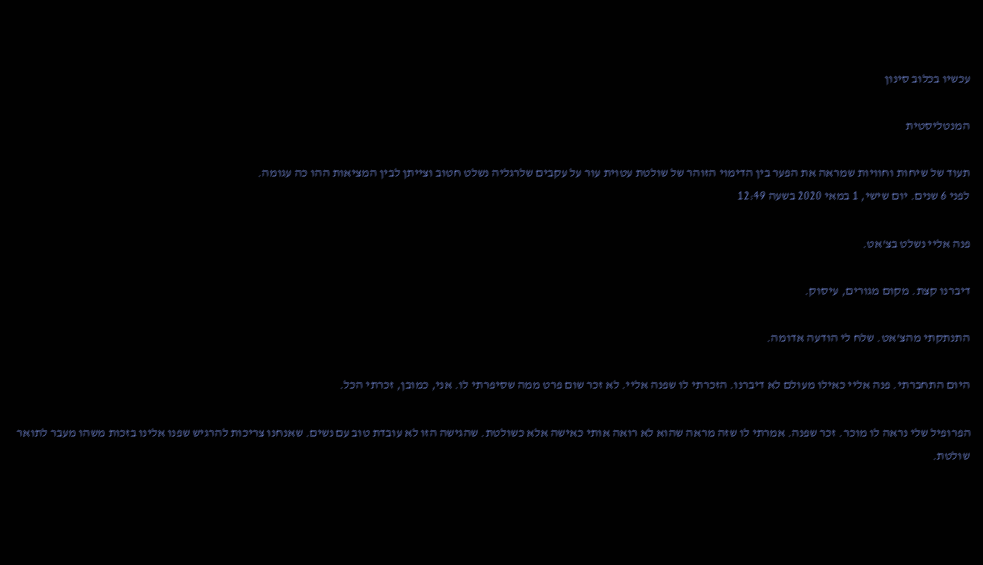עכשיו בכלוב סינון

המנטליסטית

תעוד של שיחות וחוויות שמראה את הפער בין הדימוי הזוהר של שולטת עטוית עור על עקבים שלרגליה נשלט חטוב וצייתן לבין המציאות ההו כה עגומה.
לפני 6 שנים. יום שישי, 1 במאי 2020 בשעה 12:49

פנה אליי נשלט בצ'אט.

דיברנו קצת. מקום מגורים, עיסוק.

התנתקתי מהצ'אט. שלח לי הודעה אדומה.

היום התחברתי. פנה אליי כאילו מעולם לא דיברנו. הזכרתי לו שפנה אליי. לא זכר שום פרט ממה שסיפרתי לו. אני, כמובן, זכרתי הכל.

הפרופיל שלי נראה לו מוכר. זכר שפנה. אמרתי לו שזה מראה שהוא לא רואה אותי כאישה אלא כשולטת. שהגישה הזו לא עובדת טוב עם נשים. שאנחנו צריכות להרגיש שפנו אלינו בזכות משהו מעבר לתואר שולטת.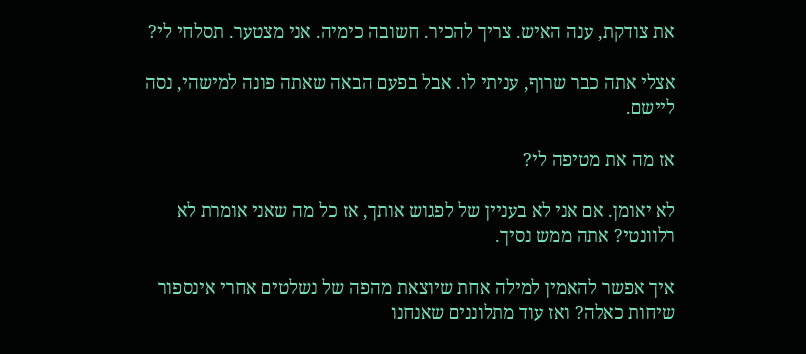את צודקת, ענה האיש. צריך להכיר. חשובה כימיה. אני מצטער. תסלחי לי?

אצלי אתה כבר שרוף, עניתי לו. אבל בפעם הבאה שאתה פונה למישהי, נסה ליישם.

אז מה את מטיפה לי?

לא יאומן. אם אני לא בעניין של לפגוש אותך, אז כל מה שאני אומרת לא רלוונטי? אתה ממש נסיך.

איך אפשר להאמין למילה אחת שיוצאת מהפה של נשלטים אחרי אינספור שיחות כאלה? ואז עוד מתלוננים שאנחנו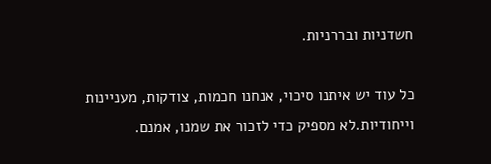חשדניות ובררניות.

כל עוד יש איתנו סיכוי, אנחנו חכמות, צודקות, מעניינות וייחודיות.לא מספיק כדי לזכור את שמנו, אמנם.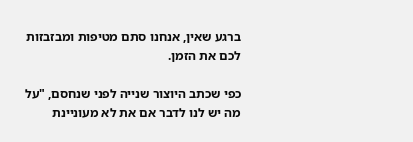ברגע שאין, אנחנו סתם מטיפות ומבזבזות לכם את הזמן.

כפי שכתב היוצור שנייה לפני שנחסם, "על מה יש לנו לדבר אם את לא מעוניינת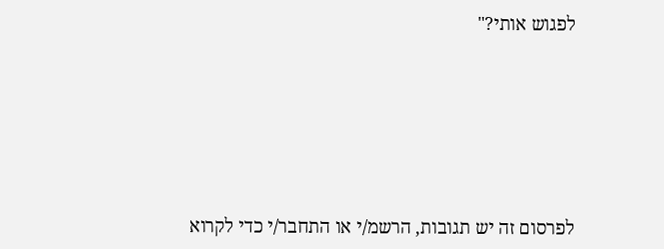לפגוש אותי?"







לפרסום זה יש תגובות, הרשמ/י או התחבר/י כדי לקרוא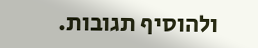ולהוסיף תגובות.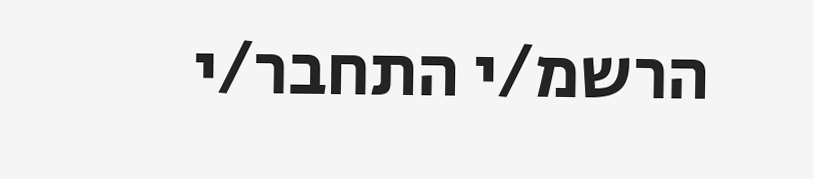הרשמ/י התחבר/י